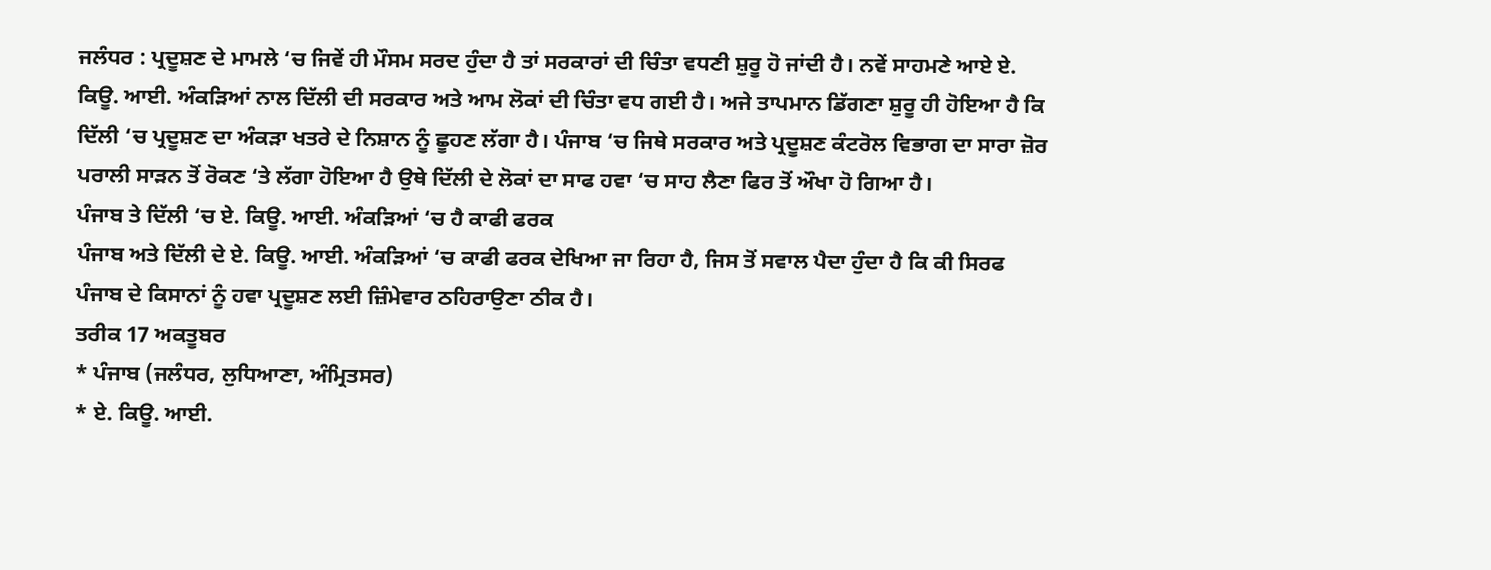ਜਲੰਧਰ : ਪ੍ਰਦੂਸ਼ਣ ਦੇ ਮਾਮਲੇ ‘ਚ ਜਿਵੇਂ ਹੀ ਮੌਸਮ ਸਰਦ ਹੁੰਦਾ ਹੈ ਤਾਂ ਸਰਕਾਰਾਂ ਦੀ ਚਿੰਤਾ ਵਧਣੀ ਸ਼ੁਰੂ ਹੋ ਜਾਂਦੀ ਹੈ। ਨਵੇਂ ਸਾਹਮਣੇ ਆਏ ਏ. ਕਿਊ. ਆਈ. ਅੰਕੜਿਆਂ ਨਾਲ ਦਿੱਲੀ ਦੀ ਸਰਕਾਰ ਅਤੇ ਆਮ ਲੋਕਾਂ ਦੀ ਚਿੰਤਾ ਵਧ ਗਈ ਹੈ। ਅਜੇ ਤਾਪਮਾਨ ਡਿੱਗਣਾ ਸ਼ੁਰੂ ਹੀ ਹੋਇਆ ਹੈ ਕਿ ਦਿੱਲੀ ‘ਚ ਪ੍ਰਦੂਸ਼ਣ ਦਾ ਅੰਕੜਾ ਖਤਰੇ ਦੇ ਨਿਸ਼ਾਨ ਨੂੰ ਛੂਹਣ ਲੱਗਾ ਹੈ। ਪੰਜਾਬ ‘ਚ ਜਿਥੇ ਸਰਕਾਰ ਅਤੇ ਪ੍ਰਦੂਸ਼ਣ ਕੰਟਰੋਲ ਵਿਭਾਗ ਦਾ ਸਾਰਾ ਜ਼ੋਰ ਪਰਾਲੀ ਸਾੜਨ ਤੋਂ ਰੋਕਣ ‘ਤੇ ਲੱਗਾ ਹੋਇਆ ਹੈ ਉਥੇ ਦਿੱਲੀ ਦੇ ਲੋਕਾਂ ਦਾ ਸਾਫ ਹਵਾ ‘ਚ ਸਾਹ ਲੈਣਾ ਫਿਰ ਤੋਂ ਔਖਾ ਹੋ ਗਿਆ ਹੈ।
ਪੰਜਾਬ ਤੇ ਦਿੱਲੀ ‘ਚ ਏ. ਕਿਊ. ਆਈ. ਅੰਕੜਿਆਂ ‘ਚ ਹੈ ਕਾਫੀ ਫਰਕ
ਪੰਜਾਬ ਅਤੇ ਦਿੱਲੀ ਦੇ ਏ. ਕਿਊ. ਆਈ. ਅੰਕੜਿਆਂ ‘ਚ ਕਾਫੀ ਫਰਕ ਦੇਖਿਆ ਜਾ ਰਿਹਾ ਹੈ, ਜਿਸ ਤੋਂ ਸਵਾਲ ਪੈਦਾ ਹੁੰਦਾ ਹੈ ਕਿ ਕੀ ਸਿਰਫ ਪੰਜਾਬ ਦੇ ਕਿਸਾਨਾਂ ਨੂੰ ਹਵਾ ਪ੍ਰਦੂਸ਼ਣ ਲਈ ਜ਼ਿੰਮੇਵਾਰ ਠਹਿਰਾਉਣਾ ਠੀਕ ਹੈ।
ਤਰੀਕ 17 ਅਕਤੂਬਰ
* ਪੰਜਾਬ (ਜਲੰਧਰ, ਲੁਧਿਆਣਾ, ਅੰਮ੍ਰਿਤਸਰ)
* ਏ. ਕਿਊ. ਆਈ.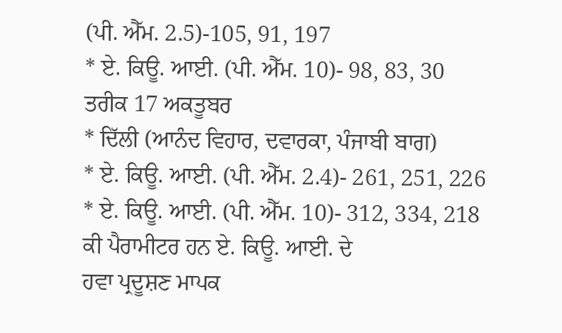(ਪੀ. ਐੱਮ. 2.5)-105, 91, 197
* ਏ. ਕਿਊ. ਆਈ. (ਪੀ. ਐੱਮ. 10)- 98, 83, 30
ਤਰੀਕ 17 ਅਕਤੂਬਰ
* ਦਿੱਲੀ (ਆਨੰਦ ਵਿਹਾਰ, ਦਵਾਰਕਾ, ਪੰਜਾਬੀ ਬਾਗ)
* ਏ. ਕਿਊ. ਆਈ. (ਪੀ. ਐੱਮ. 2.4)- 261, 251, 226
* ਏ. ਕਿਊ. ਆਈ. (ਪੀ. ਐੱਮ. 10)- 312, 334, 218
ਕੀ ਪੈਰਾਮੀਟਰ ਹਨ ਏ. ਕਿਊ. ਆਈ. ਦੇ
ਹਵਾ ਪ੍ਰਦੂਸ਼ਣ ਮਾਪਕ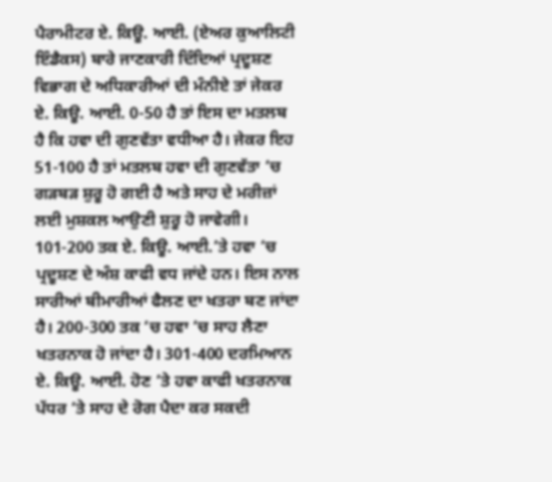ਪੈਰਾਮੀਟਰ ਏ. ਕਿਊ. ਆਈ. (ਏਅਰ ਕੁਆਲਿਟੀ ਇੰਡੈਕਸ) ਬਾਰੇ ਜਾਣਕਾਰੀ ਦਿੰਦਿਆਂ ਪ੍ਰਦੂਸ਼ਣ ਵਿਭਾਗ ਦੇ ਅਧਿਕਾਰੀਆਂ ਦੀ ਮੰਨੀਏ ਤਾਂ ਜੇਕਰ ਏ. ਕਿਊ. ਆਈ. 0-50 ਹੈ ਤਾਂ ਇਸ ਦਾ ਮਤਲਬ ਹੈ ਕਿ ਹਵਾ ਦੀ ਗੁਣਵੱਤਾ ਵਧੀਆ ਹੈ। ਜੇਕਰ ਇਹ 51-100 ਹੈ ਤਾਂ ਮਤਲਬ ਹਵਾ ਦੀ ਗੁਣਵੱਤਾ ‘ਚ ਗੜਬੜ ਸ਼ੁਰੂ ਹੋ ਗਈ ਹੈ ਅਤੇ ਸਾਹ ਦੇ ਮਰੀਜ਼ਾਂ ਲਈ ਮੁਸ਼ਕਲ ਆਉਣੀ ਸ਼ੁਰੂ ਹੋ ਜਾਵੇਗੀ। 101-200 ਤਕ ਏ. ਕਿਊ. ਆਈ.’ਤੇ ਹਵਾ ‘ਚ ਪ੍ਰਦੂਸ਼ਣ ਦੇ ਅੰਸ਼ ਕਾਫੀ ਵਧ ਜਾਂਦੇ ਹਨ। ਇਸ ਨਾਲ ਸਾਰੀਆਂ ਬੀਮਾਰੀਆਂ ਫੈਲਣ ਦਾ ਖਤਰਾ ਬਣ ਜਾਂਦਾ ਹੈ। 200-300 ਤਕ ‘ਚ ਹਵਾ ‘ਚ ਸਾਹ ਲੈਣਾ ਖਤਰਨਾਕ ਹੋ ਜਾਂਦਾ ਹੈ। 301-400 ਦਰਮਿਆਨ ਏ. ਕਿਊ. ਆਈ. ਹੋਣ ‘ਤੇ ਹਵਾ ਕਾਫੀ ਖਤਰਨਾਕ ਪੱਧਰ ‘ਤੇ ਸਾਹ ਦੇ ਰੋਗ ਪੈਦਾ ਕਰ ਸਕਦੀ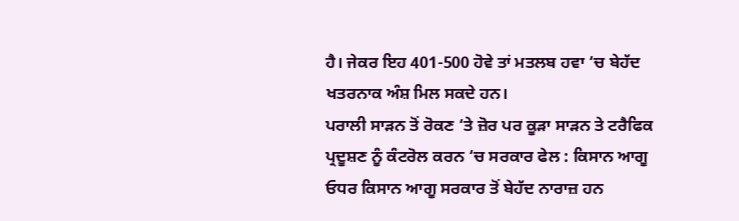ਹੈ। ਜੇਕਰ ਇਹ 401-500 ਹੋਵੇ ਤਾਂ ਮਤਲਬ ਹਵਾ ‘ਚ ਬੇਹੱਦ ਖਤਰਨਾਕ ਅੰਸ਼ ਮਿਲ ਸਕਦੇ ਹਨ।
ਪਰਾਲੀ ਸਾੜਨ ਤੋਂ ਰੋਕਣ ‘ਤੇ ਜ਼ੋਰ ਪਰ ਕੂੜਾ ਸਾੜਨ ਤੇ ਟਰੈਫਿਕ ਪ੍ਰਦੂਸ਼ਣ ਨੂੰ ਕੰਟਰੋਲ ਕਰਨ ‘ਚ ਸਰਕਾਰ ਫੇਲ : ਕਿਸਾਨ ਆਗੂ
ਓਧਰ ਕਿਸਾਨ ਆਗੂ ਸਰਕਾਰ ਤੋਂ ਬੇਹੱਦ ਨਾਰਾਜ਼ ਹਨ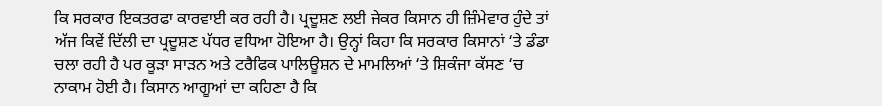ਕਿ ਸਰਕਾਰ ਇਕਤਰਫਾ ਕਾਰਵਾਈ ਕਰ ਰਹੀ ਹੈ। ਪ੍ਰਦੂਸ਼ਣ ਲਈ ਜੇਕਰ ਕਿਸਾਨ ਹੀ ਜ਼ਿੰਮੇਵਾਰ ਹੁੰਦੇ ਤਾਂ ਅੱਜ ਕਿਵੇਂ ਦਿੱਲੀ ਦਾ ਪ੍ਰਦੂਸ਼ਣ ਪੱਧਰ ਵਧਿਆ ਹੋਇਆ ਹੈ। ਉਨ੍ਹਾਂ ਕਿਹਾ ਕਿ ਸਰਕਾਰ ਕਿਸਾਨਾਂ ‘ਤੇ ਡੰਡਾ ਚਲਾ ਰਹੀ ਹੈ ਪਰ ਕੂੜਾ ਸਾੜਨ ਅਤੇ ਟਰੈਫਿਕ ਪਾਲਿਊਸ਼ਨ ਦੇ ਮਾਮਲਿਆਂ ‘ਤੇ ਸ਼ਿਕੰਜਾ ਕੱਸਣ ‘ਚ ਨਾਕਾਮ ਹੋਈ ਹੈ। ਕਿਸਾਨ ਆਗੂਆਂ ਦਾ ਕਹਿਣਾ ਹੈ ਕਿ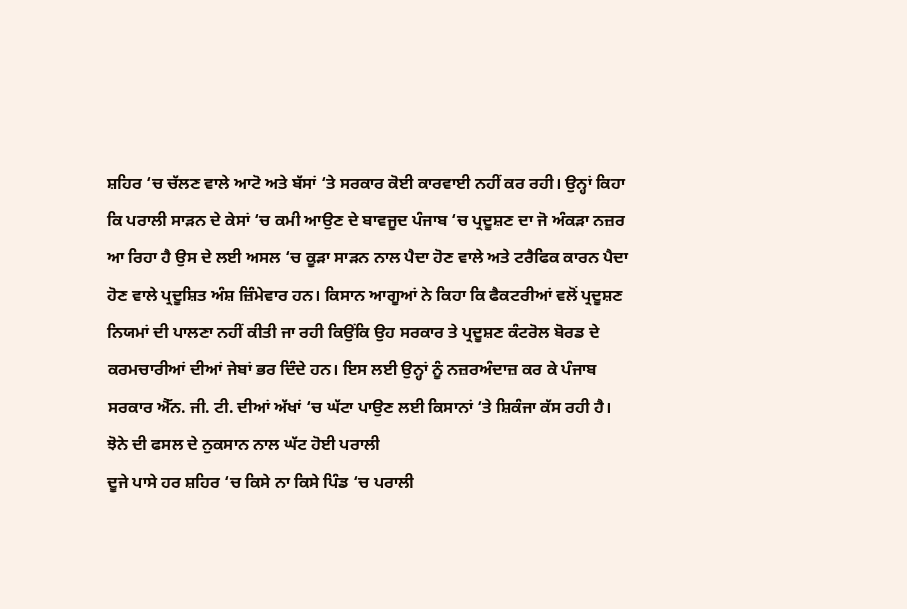ਸ਼ਹਿਰ ‘ਚ ਚੱਲਣ ਵਾਲੇ ਆਟੋ ਅਤੇ ਬੱਸਾਂ ‘ਤੇ ਸਰਕਾਰ ਕੋਈ ਕਾਰਵਾਈ ਨਹੀਂ ਕਰ ਰਹੀ। ਉਨ੍ਹਾਂ ਕਿਹਾ ਕਿ ਪਰਾਲੀ ਸਾੜਨ ਦੇ ਕੇਸਾਂ ‘ਚ ਕਮੀ ਆਉਣ ਦੇ ਬਾਵਜੂਦ ਪੰਜਾਬ ‘ਚ ਪ੍ਰਦੂਸ਼ਣ ਦਾ ਜੋ ਅੰਕੜਾ ਨਜ਼ਰ ਆ ਰਿਹਾ ਹੈ ਉਸ ਦੇ ਲਈ ਅਸਲ ‘ਚ ਕੂੜਾ ਸਾੜਨ ਨਾਲ ਪੈਦਾ ਹੋਣ ਵਾਲੇ ਅਤੇ ਟਰੈਫਿਕ ਕਾਰਨ ਪੈਦਾ ਹੋਣ ਵਾਲੇ ਪ੍ਰਦੂਸ਼ਿਤ ਅੰਸ਼ ਜ਼ਿੰਮੇਵਾਰ ਹਨ। ਕਿਸਾਨ ਆਗੂਆਂ ਨੇ ਕਿਹਾ ਕਿ ਫੈਕਟਰੀਆਂ ਵਲੋਂ ਪ੍ਰਦੂਸ਼ਣ ਨਿਯਮਾਂ ਦੀ ਪਾਲਣਾ ਨਹੀਂ ਕੀਤੀ ਜਾ ਰਹੀ ਕਿਉਂਕਿ ਉਹ ਸਰਕਾਰ ਤੇ ਪ੍ਰਦੂਸ਼ਣ ਕੰਟਰੋਲ ਬੋਰਡ ਦੇ ਕਰਮਚਾਰੀਆਂ ਦੀਆਂ ਜੇਬਾਂ ਭਰ ਦਿੰਦੇ ਹਨ। ਇਸ ਲਈ ਉਨ੍ਹਾਂ ਨੂੰ ਨਜ਼ਰਅੰਦਾਜ਼ ਕਰ ਕੇ ਪੰਜਾਬ ਸਰਕਾਰ ਐੱਨ. ਜੀ. ਟੀ. ਦੀਆਂ ਅੱਖਾਂ ‘ਚ ਘੱਟਾ ਪਾਉਣ ਲਈ ਕਿਸਾਨਾਂ ‘ਤੇ ਸ਼ਿਕੰਜਾ ਕੱਸ ਰਹੀ ਹੈ।
ਝੋਨੇ ਦੀ ਫਸਲ ਦੇ ਨੁਕਸਾਨ ਨਾਲ ਘੱਟ ਹੋਈ ਪਰਾਲੀ
ਦੂਜੇ ਪਾਸੇ ਹਰ ਸ਼ਹਿਰ ‘ਚ ਕਿਸੇ ਨਾ ਕਿਸੇ ਪਿੰਡ ‘ਚ ਪਰਾਲੀ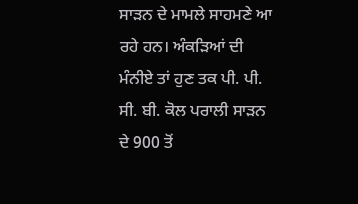ਸਾੜਨ ਦੇ ਮਾਮਲੇ ਸਾਹਮਣੇ ਆ ਰਹੇ ਹਨ। ਅੰਕੜਿਆਂ ਦੀ ਮੰਨੀਏ ਤਾਂ ਹੁਣ ਤਕ ਪੀ. ਪੀ. ਸੀ. ਬੀ. ਕੋਲ ਪਰਾਲੀ ਸਾੜਨ ਦੇ 900 ਤੋਂ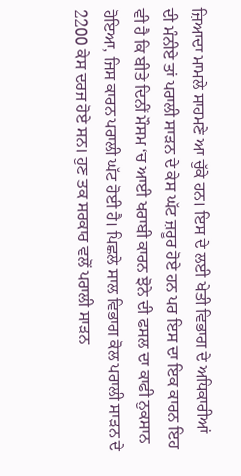ਜ਼ਿਆਦਾ ਮਾਮਲੇ ਸਾਹਮਣੇ ਆ ਚੁੱਕੇ ਹਨ। ਇਸ ਦੇ ਲਈ ਖੇਤੀ ਵਿਭਾਗ ਦੇ ਅਧਿਕਾਰੀਆਂ ਦੀ ਮੰਨੀਏ ਤਾਂ ਪਰਾਲੀ ਸਾੜਨ ਦੇ ਕੇਸ ਘੱਟ ਜ਼ਰੂਰ ਹੋਏ ਹਨ ਪਰ ਇਸ ਦਾ ਇਕ ਕਾਰਨ ਇਹ ਵੀ ਹੈ ਕਿ ਬੀਤੇ ਦਿਨੀਂ ਮੌਸਮ ‘ਚ ਆਈ ਖਰਾਬੀ ਕਾਰਨ ਝੋਨੇ ਦੀ ਫਸਲ ਦਾ ਕਾਫੀ ਨੁਕਸਾਨ ਹੋਇਆ, ਜਿਸ ਕਾਰਨ ਪਰਾਲੀ ਘੱਟ ਹੋਈ ਹੈ। ਪਿਛਲੇ ਸਾਲ ਵਿਭਾਗ ਕੋਲ ਪਰਾਲੀ ਸਾੜਨ ਦੇ 2200 ਕੇਸ ਦਰਜ ਹੋਏ ਸਨ। ਹੁਣ ਤਕ ਸਰਕਾਰ ਵਲੋਂ ਪਰਾਲੀ ਸਾੜਨ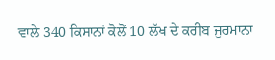ਵਾਲੇ 340 ਕਿਸਾਨਾਂ ਕੋਲੋਂ 10 ਲੱਖ ਦੇ ਕਰੀਬ ਜੁਰਮਾਨਾ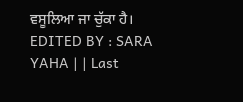ਵਸੂਲਿਆ ਜਾ ਚੁੱਕਾ ਹੈ।
EDITED BY : SARA YAHA | | Last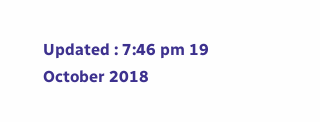Updated : 7:46 pm 19 October 2018